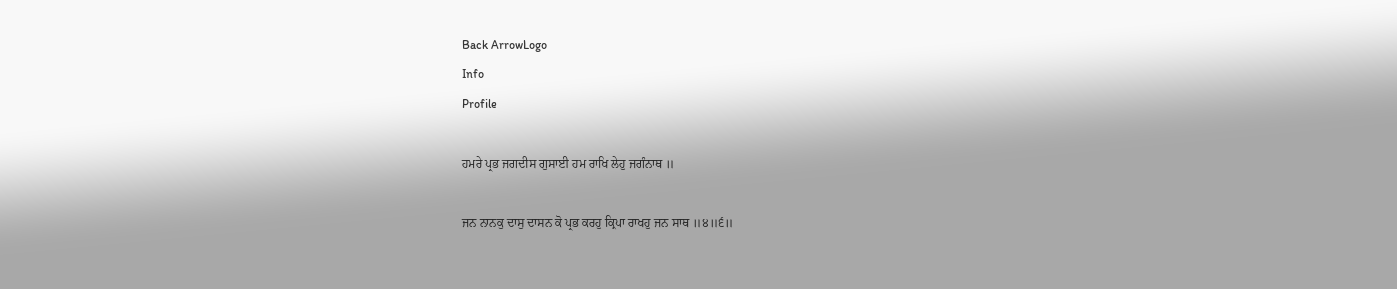Back ArrowLogo
Info
Profile

ਹਮਰੇ ਪ੍ਰਭ ਜਗਦੀਸ ਗੁਸਾਈ ਹਮ ਰਾਖਿ ਲੇਹੁ ਜਗੰਨਾਥ ॥

ਜਨ ਨਾਨਕੁ ਦਾਸੁ ਦਾਸਨ ਕੋ ਪ੍ਰਭ ਕਰਹੁ ਕ੍ਰਿਪਾ ਰਾਖਹੁ ਜਨ ਸਾਥ ॥੪॥੬॥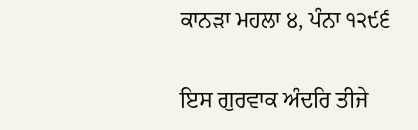ਕਾਨੜਾ ਮਹਲਾ ੪, ਪੰਨਾ ੧੨੯੬

ਇਸ ਗੁਰਵਾਕ ਅੰਦਰਿ ਤੀਜੇ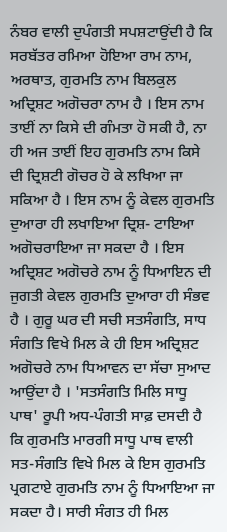ਨੰਬਰ ਵਾਲੀ ਦੁਪੰਗਤੀ ਸਪਸ਼ਟਾਉਂਦੀ ਹੈ ਕਿ ਸਰਬੱਤਰ ਰਮਿਆ ਹੋਇਆ ਰਾਮ ਨਾਮ, ਅਰਥਾਤ, ਗੁਰਮਤਿ ਨਾਮ ਬਿਲਕੁਲ ਅਦ੍ਰਿਸ਼ਟ ਅਗੋਚਰਾ ਨਾਮ ਹੈ । ਇਸ ਨਾਮ ਤਾਈਂ ਨਾ ਕਿਸੇ ਦੀ ਗੰਮਤਾ ਹੋ ਸਕੀ ਹੈ, ਨਾ ਹੀ ਅਜ ਤਾਈਂ ਇਹ ਗੁਰਮਤਿ ਨਾਮ ਕਿਸੇ ਦੀ ਦ੍ਰਿਸ਼ਟੀ ਗੋਚਰ ਹੋ ਕੇ ਲਖਿਆ ਜਾ ਸਕਿਆ ਹੈ । ਇਸ ਨਾਮ ਨੂੰ ਕੇਵਲ ਗੁਰਮਤਿ ਦੁਆਰਾ ਹੀ ਲਖਾਇਆ ਦ੍ਰਿਸ਼- ਟਾਇਆ ਅਗੋਚਰਾਇਆ ਜਾ ਸਕਦਾ ਹੈ । ਇਸ ਅਦ੍ਰਿਸ਼ਟ ਅਗੋਚਰੇ ਨਾਮ ਨੂੰ ਧਿਆਇਨ ਦੀ ਜੁਗਤੀ ਕੇਵਲ ਗੁਰਮਤਿ ਦੁਆਰਾ ਹੀ ਸੰਭਵ ਹੈ । ਗੁਰੂ ਘਰ ਦੀ ਸਚੀ ਸਤਸੰਗਤਿ, ਸਾਧ ਸੰਗਤਿ ਵਿਖੇ ਮਿਲ ਕੇ ਹੀ ਇਸ ਅਦ੍ਰਿਸ਼ਟ ਅਗੋਚਰੇ ਨਾਮ ਧਿਆਵਨ ਦਾ ਸੱਚਾ ਸੁਆਦ ਆਉਂਦਾ ਹੈ । 'ਸਤਸੰਗਤਿ ਮਿਲਿ ਸਾਧੂ ਪਾਥ' ਰੂਪੀ ਅਧ-ਪੰਗਤੀ ਸਾਫ਼ ਦਸਦੀ ਹੈ ਕਿ ਗੁਰਮਤਿ ਮਾਰਗੀ ਸਾਧੂ ਪਾਥ ਵਾਲੀ ਸਤ-ਸੰਗਤਿ ਵਿਖੇ ਮਿਲ ਕੇ ਇਸ ਗੁਰਮਤਿ ਪ੍ਰਗਟਾਏ ਗੁਰਮਤਿ ਨਾਮ ਨੂੰ ਧਿਆਇਆ ਜਾ ਸਕਦਾ ਹੈ। ਸਾਰੀ ਸੰਗਤ ਹੀ ਮਿਲ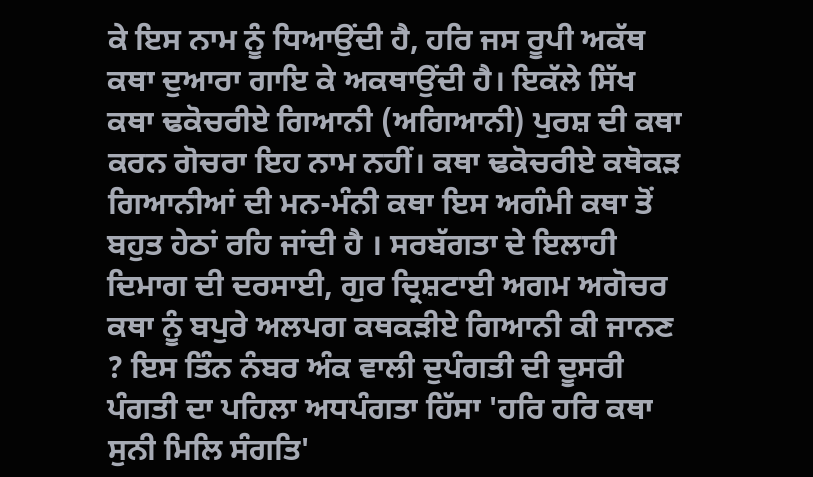ਕੇ ਇਸ ਨਾਮ ਨੂੰ ਧਿਆਉਂਦੀ ਹੈ, ਹਰਿ ਜਸ ਰੂਪੀ ਅਕੱਥ ਕਥਾ ਦੁਆਰਾ ਗਾਇ ਕੇ ਅਕਥਾਉਂਦੀ ਹੈ। ਇਕੱਲੇ ਸਿੱਖ ਕਥਾ ਢਕੋਚਰੀਏ ਗਿਆਨੀ (ਅਗਿਆਨੀ) ਪੁਰਸ਼ ਦੀ ਕਥਾ ਕਰਨ ਗੋਚਰਾ ਇਹ ਨਾਮ ਨਹੀਂ। ਕਥਾ ਢਕੋਚਰੀਏ ਕਥੋਕੜ ਗਿਆਨੀਆਂ ਦੀ ਮਨ-ਮੰਨੀ ਕਥਾ ਇਸ ਅਗੰਮੀ ਕਥਾ ਤੋਂ ਬਹੁਤ ਹੇਠਾਂ ਰਹਿ ਜਾਂਦੀ ਹੈ । ਸਰਬੱਗਤਾ ਦੇ ਇਲਾਹੀ ਦਿਮਾਗ ਦੀ ਦਰਸਾਈ, ਗੁਰ ਦ੍ਰਿਸ਼ਟਾਈ ਅਗਮ ਅਗੋਚਰ ਕਥਾ ਨੂੰ ਬਪੁਰੇ ਅਲਪਗ ਕਥਕੜੀਏ ਗਿਆਨੀ ਕੀ ਜਾਨਣ ? ਇਸ ਤਿੰਨ ਨੰਬਰ ਅੰਕ ਵਾਲੀ ਦੁਪੰਗਤੀ ਦੀ ਦੂਸਰੀ ਪੰਗਤੀ ਦਾ ਪਹਿਲਾ ਅਧਪੰਗਤਾ ਹਿੱਸਾ 'ਹਰਿ ਹਰਿ ਕਥਾ ਸੁਨੀ ਮਿਲਿ ਸੰਗਤਿ'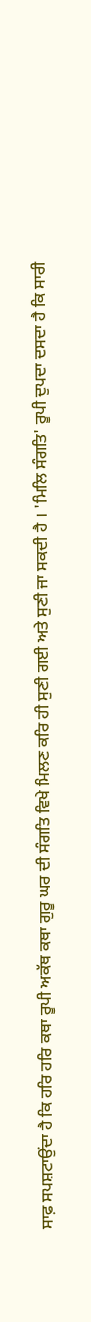ਸਾਫ਼ ਸਪਸ਼ਟਾਉਂਦਾ ਹੈ ਕਿ ਹਰਿ ਹਰਿ ਕਥਾ ਰੂਪੀ ਅਕੱਥ ਕਥਾ ਗੁਰੂ ਘਰ ਦੀ ਸੰਗਤਿ ਵਿਖੇ ਮਿਲਣ ਕਰਿ ਹੀ ਸੁਣੀ ਗਈ ਅਤੇ ਸੁਣੀ ਜਾ ਸਕਦੀ ਹੈ । 'ਮਿਲਿ ਸੰਗਤਿ' ਰੂਪੀ ਦੁਪਦਾ ਦਸਦਾ ਹੈ ਕਿ ਸਾਰੀ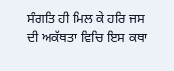ਸੰਗਤਿ ਹੀ ਮਿਲ ਕੇ ਹਰਿ ਜਸ ਦੀ ਅਕੱਥਤਾ ਵਿਚਿ ਇਸ ਕਥਾ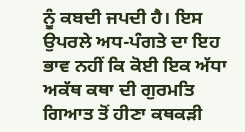ਨੂੰ ਕਬਦੀ ਜਪਦੀ ਹੈ। ਇਸ ਉਪਰਲੇ ਅਧ-ਪੰਗਤੇ ਦਾ ਇਹ ਭਾਵ ਨਹੀਂ ਕਿ ਕੋਈ ਇਕ ਅੱਧਾ ਅਕੱਥ ਕਥਾ ਦੀ ਗੁਰਮਤਿ ਗਿਆਤ ਤੋਂ ਹੀਣਾ ਕਥਕੜੀ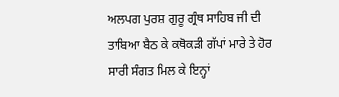ਅਲਪਗ ਪੁਰਸ਼ ਗੁਰੂ ਗ੍ਰੰਥ ਸਾਹਿਬ ਜੀ ਦੀ ਤਾਬਿਆ ਬੈਠ ਕੇ ਕਥੋਕੜੀ ਗੱਪਾਂ ਮਾਰੇ ਤੇ ਹੋਰ ਸਾਰੀ ਸੰਗਤ ਮਿਲ ਕੇ ਇਨ੍ਹਾਂ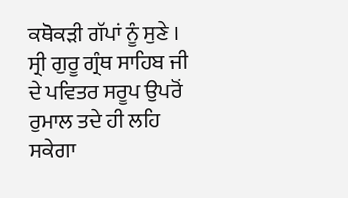ਕਥੋਕੜੀ ਗੱਪਾਂ ਨੂੰ ਸੁਣੇ । ਸ੍ਰੀ ਗੁਰੂ ਗ੍ਰੰਥ ਸਾਹਿਬ ਜੀ ਦੇ ਪਵਿਤਰ ਸਰੂਪ ਉਪਰੋਂ ਰੁਮਾਲ ਤਦੇ ਹੀ ਲਹਿ ਸਕੇਗਾ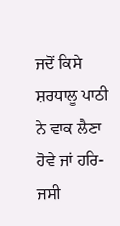ਜਦੋਂ ਕਿਸੇ ਸ਼ਰਧਾਲੂ ਪਾਠੀ ਨੇ ਵਾਕ ਲੈਣਾ ਹੋਵੇ ਜਾਂ ਹਰਿ- ਜਸੀ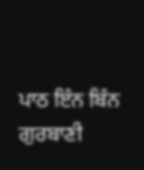ਪਾਠ ਇੰਨ ਬਿੰਨ ਗੁਰਬਾਣੀ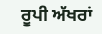ਰੂਪੀ ਅੱਖਰਾਂ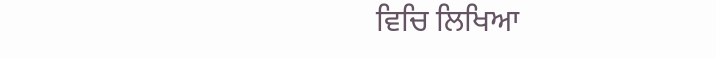ਵਿਚਿ ਲਿਖਿਆ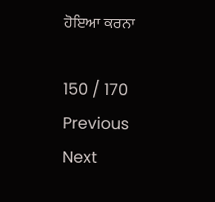ਹੋਇਆ ਕਰਨਾ

150 / 170
Previous
Next